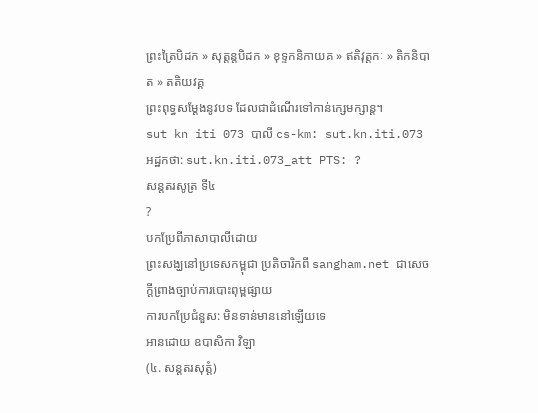ព្រះត្រៃបិដក » សុត្តន្តបិដក » ខុទ្ទកនិកាយគ » ឥតិវុត្តកៈ » តិកនិបាត » តតិយវគ្គ
ព្រះពុទ្ធសម្តែងនូវបទ ដែលជាដំណើរទៅកាន់ក្សេមក្សាន្ត។
sut kn iti 073 បាលី cs-km: sut.kn.iti.073 អដ្ឋកថា: sut.kn.iti.073_att PTS: ?
សន្តតរសូត្រ ទី៤
?
បកប្រែពីភាសាបាលីដោយ
ព្រះសង្ឃនៅប្រទេសកម្ពុជា ប្រតិចារិកពី sangham.net ជាសេចក្តីព្រាងច្បាប់ការបោះពុម្ពផ្សាយ
ការបកប្រែជំនួស: មិនទាន់មាននៅឡើយទេ
អានដោយ ឧបាសិកា វិឡា
(៤. សន្តតរសុត្តំ)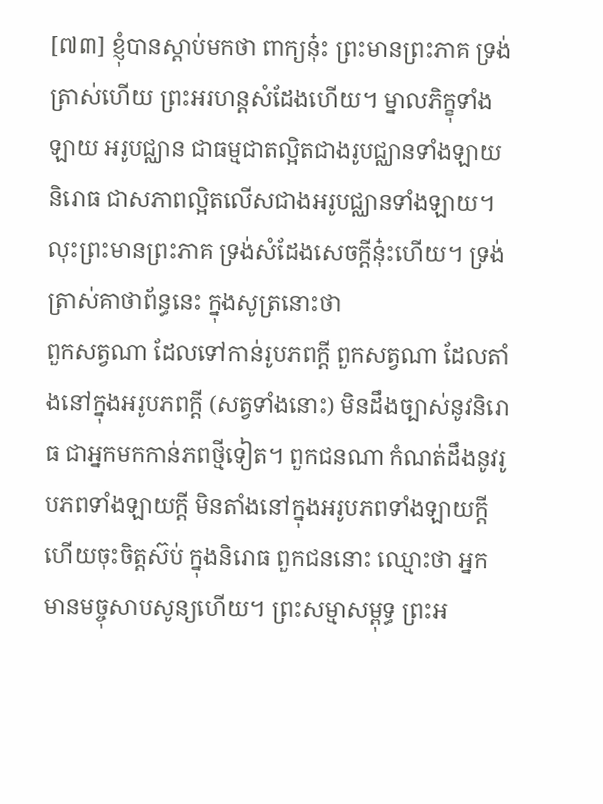[៧៣] ខ្ញុំបានស្ដាប់មកថា ពាក្យនុ៎ះ ព្រះមានព្រះភាគ ទ្រង់ត្រាស់ហើយ ព្រះអរហន្តសំដែងហើយ។ ម្នាលភិក្ខុទាំងឡាយ អរូបជ្ឈាន ជាធម្មជាតល្អិតជាងរូបជ្ឈានទាំងឡាយ និរោធ ជាសភាពល្អិតលើសជាងអរូបជ្ឈានទាំងឡាយ។
លុះព្រះមានព្រះភាគ ទ្រង់សំដែងសេចក្ដីនុ៎ះហើយ។ ទ្រង់ត្រាស់គាថាព័ន្ធនេះ ក្នុងសូត្រនោះថា
ពួកសត្វណា ដែលទៅកាន់រូបភពក្ដី ពួកសត្វណា ដែលតាំងនៅក្នុងអរូបភពក្ដី (សត្វទាំងនោះ) មិនដឹងច្បាស់នូវនិរោធ ជាអ្នកមកកាន់ភពថ្មីទៀត។ ពួកជនណា កំណត់ដឹងនូវរូបភពទាំងឡាយក្ដី មិនតាំងនៅក្នុងអរូបភពទាំងឡាយក្ដី ហើយចុះចិត្តស៊ប់ ក្នុងនិរោធ ពួកជននោះ ឈ្មោះថា អ្នកមានមច្ចុសាបសូន្យហើយ។ ព្រះសម្មាសម្ពុទ្ធ ព្រះអ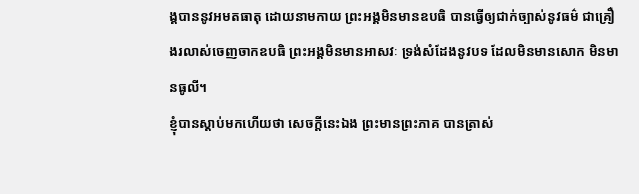ង្គបាននូវអមតធាតុ ដោយនាមកាយ ព្រះអង្គមិនមានឧបធិ បានធ្វើឲ្យជាក់ច្បាស់នូវធម៌ ជាគ្រឿងរលាស់ចេញចាកឧបធិ ព្រះអង្គមិនមានអាសវៈ ទ្រង់សំដែងនូវបទ ដែលមិនមានសោក មិនមានធូលី។
ខ្ញុំបានស្ដាប់មកហើយថា សេចក្ដីនេះឯង ព្រះមានព្រះភាគ បានត្រាស់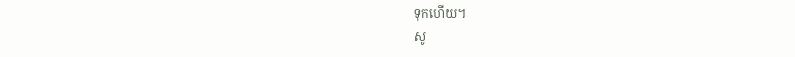ទុកហើយ។
សូ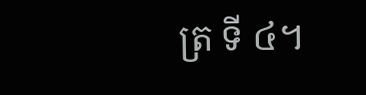ត្រ ទី ៤។